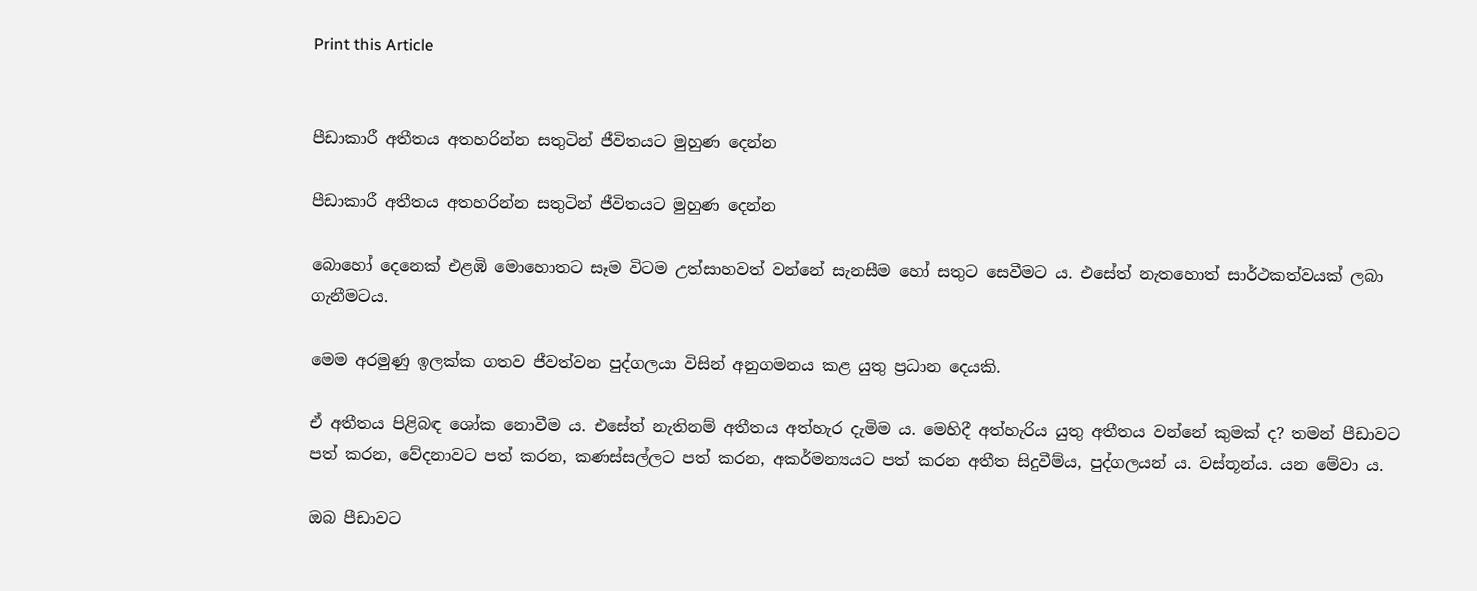Print this Article


පීඩාකාරී අතීතය අතහරින්න සතුටින් ජීවිතයට මුහුණ දෙන්න

පීඩාකාරී අතීතය අතහරින්න සතුටින් ජීවිතයට මුහුණ දෙන්න

බොහෝ දෙනෙක් එළඹි මොහොතට සෑම විටම උත්සාහවත් වන්නේ සැනසීම හෝ සතුට සෙවීමට ය. එසේත් නැතහොත් සාර්ථකත්වයක් ලබා ගැනීමටය.

මෙම අරමුණු ඉලක්ක ගතව ජීවත්වන පුද්ගලයා විසින් අනුගමනය කළ යුතු ප්‍රධාන දෙයකි.

ඒ අතීතය පිළිබඳ ශෝක නොවීම ය. එසේත් නැතිනම් අතීතය අත්හැර දැමිම ය. මෙහිදී අත්හැරිය යුතු අතීතය වන්නේ කුමක් ද? තමන් පීඩාවට පත් කරන, වේදනාවට පත් කරන, කණස්සල්ලට පත් කරන, අකර්මන්‍යයට පත් කරන අතීත සිදුවීම්ය, පුද්ගලයන් ය. වස්තූන්ය. යන මේවා ය.

ඔබ පීඩාවට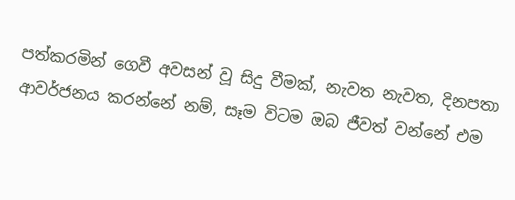පත්කරමින් ගෙවී අවසන් වූ සිදු වීමක්, නැවත නැවත, දිනපතා ආවර්ජනය කරන්නේ නම්, සෑම විටම ඔබ ජීවත් වන්නේ එම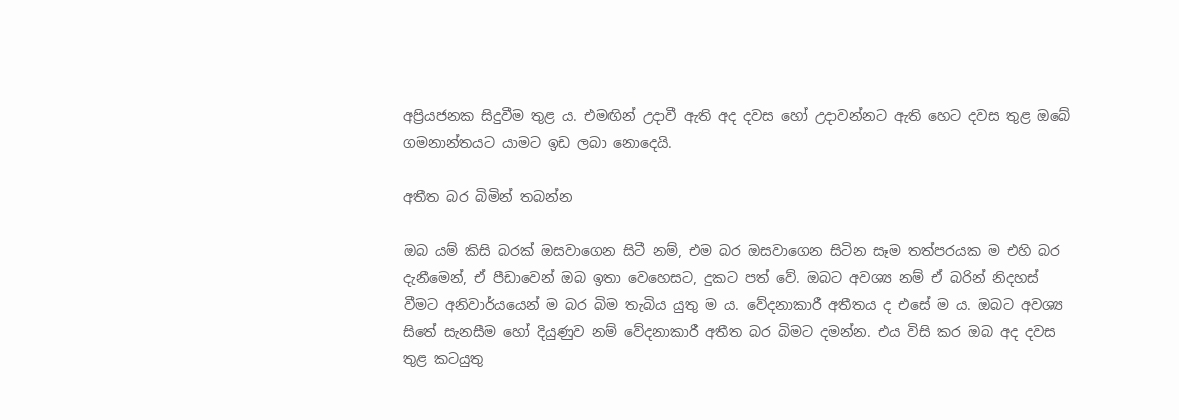අප්‍රියජනක සිදුවීම තුළ ය. එමඟින් උදාවී ඇති අද දවස හෝ උදාවන්නට ඇති හෙට දවස තුළ ඔබේ ගමනාන්තයට යාමට ඉඩ ලබා නොදෙයි.

අතීත බර බිමින් තබන්න

ඔබ යම් කිසි බරක් ඔසවාගෙන සිටී නම්, එම බර ඔසවාගෙන සිටින සෑම තත්පරයක ම එහි බර දැනීමෙන්, ඒ පීඩාවෙන් ඔබ ඉතා වෙහෙසට, දුකට පත් වේ. ඔබට අවශ්‍ය නම් ඒ බරින් නිදහස් වීමට අනිවාර්යයෙන් ම බර බිම තැබිය යුතු ම ය. වේදනාකාරී අතීතය ද එසේ ම ය. ඔබට අවශ්‍ය සිතේ සැනසීම හෝ දියුණුව නම් වේදනාකාරී අතීත බර බිමට දමන්න. එය විසි කර ඔබ අද දවස තුළ කටයුතු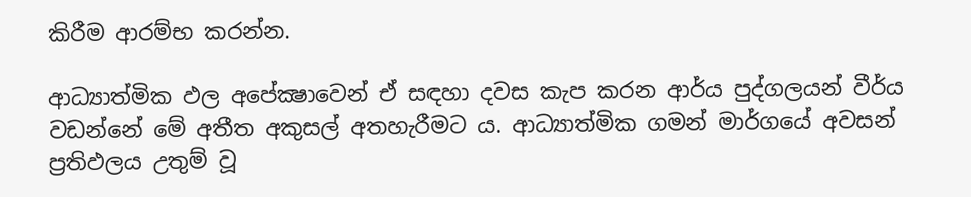කිරීම ආරම්භ කරන්න.

ආධ්‍යාත්මික ඵල අපේක්‍ෂාවෙන් ඒ සඳහා දවස කැප කරන ආර්ය පුද්ගලයන් වීර්ය වඩන්නේ මේ අතීත අකුසල් අතහැරීමට ය. ආධ්‍යාත්මික ගමන් මාර්ගයේ අවසන් ප්‍රතිඵලය උතුම් වූ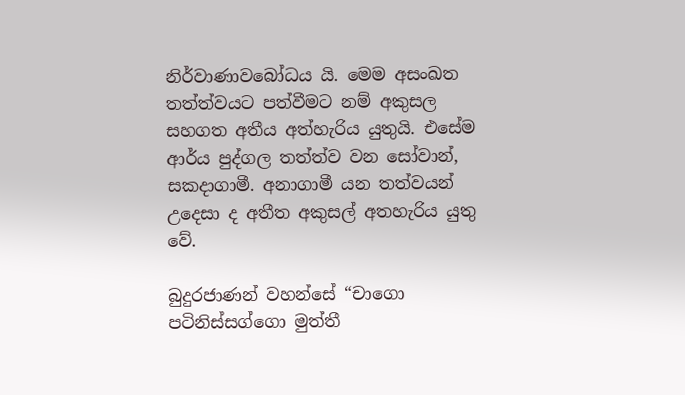නිර්වාණාවබෝධය යි. මෙම අසංඛත තත්ත්වයට පත්වීමට නම් අකුසල සහගත අතීය අත්හැරිය යුතුයි. එසේම ආර්ය පුද්ගල තත්ත්ව වන සෝවාන්, සකදාගාමී. අනාගාමී යන තත්වයන් උදෙසා ද අතීත අකුසල් අතහැරිය යුතු වේ.

බුදුරජාණන් වහන්සේ “චාගො පටිනිස්සග්ගො මුත්තී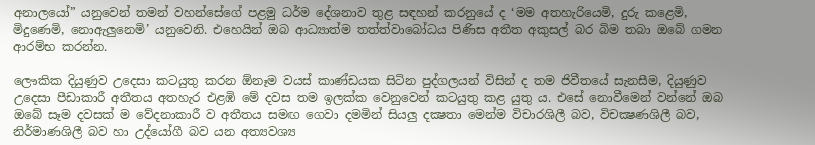අනාලයෝ” යනුවෙන් තමන් වහන්සේගේ පළමු ධර්ම දේශනාව තුළ සඳහන් කරනුයේ ද ‘මම අතහැරියෙමි, දුරු කළෙමි, මිදුණෙමි, නොඇලුනෙමි’ යනුවෙනි. එහෙයින් ඔබ ආධ්‍යාත්ම තත්ත්වාබෝධය පිණිස අතීත අකුසල් බර බිම තබා ඔබේ ගමන ආරම්භ කරන්න.

ලෞකික දියුණුව උදෙසා කටයුතු කරන ඕනෑම වයස් කාණ්ඩයක සිටින පුද්ගලයන් විසින් ද තම ජිවීතයේ සැනසීම, දියුණුව උදෙසා පීඩාකාරී අතීතය අතහැර එළඹි මේ දවස තම ඉලක්ක වෙනුවෙන් කටයුතු කළ යුතු ය. එසේ නොවීමෙන් වන්නේ ඔබ ඔබේ සෑම දවසක් ම වේදනාකාරී ව අතීතය සමඟ ගෙවා දමමින් සියලු දක්‍ෂතා මෙන්ම විචාරශිලී බව, විචක්‍ෂණශිලී බව, නිර්මාණශිලී බව හා උද්යෝගී බව යන අත්‍යවශ්‍ය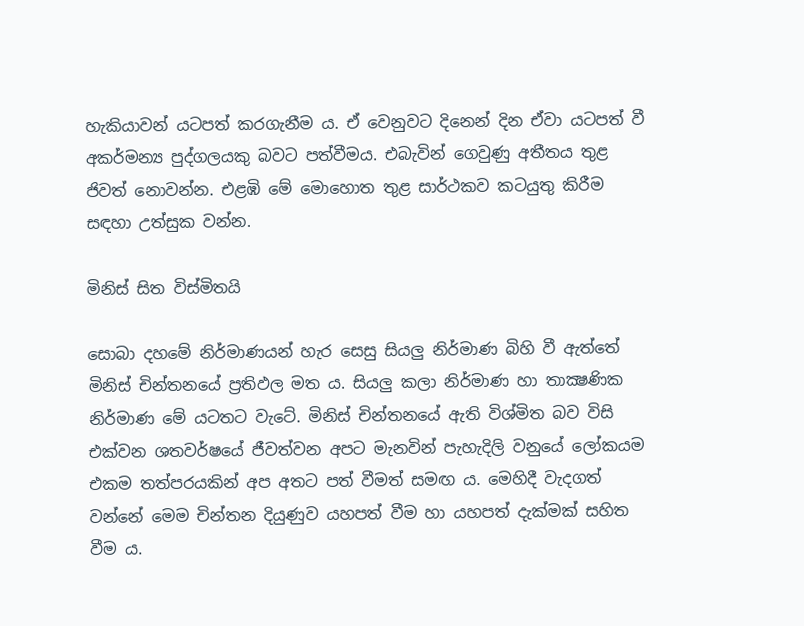හැකියාවන් යටපත් කරගැනීම ය. ඒ වෙනුවට දිනෙන් දින ඒවා යටපත් වී අකර්මන්‍ය පුද්ගලයකු බවට පත්වීමය. එබැවින් ගෙවුණු අතීතය තුළ ජිවත් නොවන්න. එළඹි මේ මොහොත තුළ සාර්ථකව කටයුතු කිරීම සඳහා උත්සුක වන්න.

මිනිස් සිත විස්මිතයි

සොබා දහමේ නිර්මාණයන් හැර සෙසු සියලු නිර්මාණ බිහි වී ඇත්තේ මිනිස් චින්තනයේ ප්‍රතිඵල මත ය. සියලු කලා නිර්මාණ හා තාක්‍ෂණික නිර්මාණ මේ යටතට වැටේ. මිනිස් චින්තනයේ ඇති විශ්මිත බව විසි එක්වන ශතවර්ෂයේ ජීවත්වන අපට මැනවින් පැහැදිලි වනුයේ ලෝකයම එකම තත්පරයකින් අප අතට පත් වීමත් සමඟ ය. මෙහිදී වැදගත් වන්නේ මෙම චින්තන දියුණුව යහපත් වීම හා යහපත් දැක්මක් සහිත වීම ය.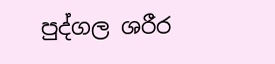පුද්ගල ශරීර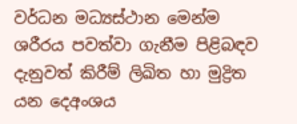වර්ධන මධ්‍යස්ථාන මෙන්ම ශරීරය පවත්වා ගැනීම පිළිබඳව දැනුවත් කිරීම් ලිඛිත හා මුද්‍රිත යන දෙඅංශය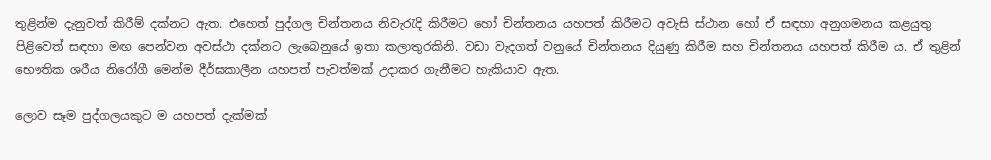තුළින්ම දැනුවත් කිරීම් දක්නට ඇත. එහෙත් පුද්ගල චින්තනය නිවැරැදි කිරීමට හෝ චින්තනය යහපත් කිරීමට අවැසි ස්ථාන හෝ ඒ සඳහා අනුගමනය කළයුතු පිළිවෙත් සඳහා මඟ පෙන්වන අවස්ථා දක්නට ලැබෙනුයේ ඉතා කලාතුරකිනි. වඩා වැදගත් වනුයේ චින්තනය දියුණු කිරීම සහ චින්තනය යහපත් කිරීම ය. ඒ තුළින් භෞතික ශරීය නිරෝගී මෙන්ම දීර්ඝකාලීන යහපත් පැවත්මක් උදාකර ගැනීමට හැකියාව ඇත.

ලොව සෑම පුද්ගලයකුට ම යහපත් දැක්මක්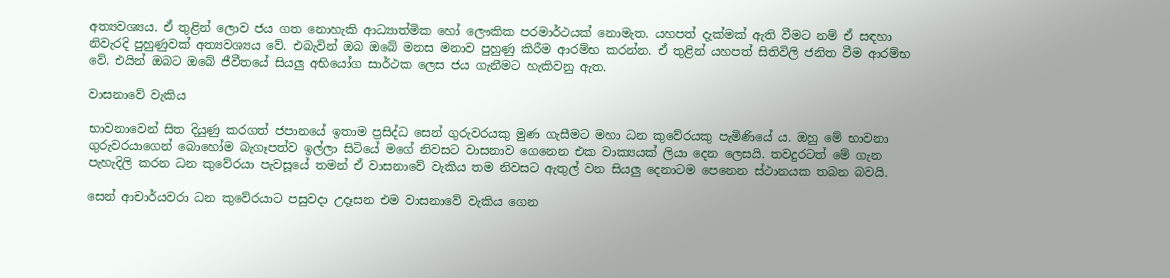අත්‍යවශ්‍යය. ඒ තුළින් ලොව ජය ගත නොහැකි ආධ්‍යාත්මික හෝ ලෞකික පරමාර්ථයක් නොමැත. යහපත් දැක්මක් ඇති වීමට නම් ඒ සඳහා නිවැරදි පුහුණුවක් අත්‍යවශ්‍යය වේ. එබැවින් ඔබ ඔබේ මනස මනාව පුහුණු කිරීම ආරම්භ කරන්න. ඒ තුළින් යහපත් සිතිවිලි ජනිත වීම ආරම්භ වේ. එයින් ඔබට ඔබේ ජීවීතයේ සියලු අභියෝග සාර්ථක ලෙස ජය ගැනීමට හැකිවනු ඇත.

වාසනාවේ වැකිය

භාවනාවෙන් සිත දියුණු කරගත් ජපානයේ ඉතාම ප්‍රසිද්ධ සෙන් ගුරුවරයකු මුණ ගැසීමට මහා ධන කුවේරයකු පැමිණියේ ය. ඔහු මේ භාවනා ගුරුවරයාගෙන් බොහෝම බැගෑපත්ව ඉල්ලා සිටියේ මගේ නිවසට වාසනාව ගෙනෙන එක වාක්‍යයක් ලියා දෙන ලෙසයි. තවදුරටත් මේ ගැන පැහැදිලි කරන ධන කුවේරයා පැවසූයේ තමන් ඒ වාසනාවේ වැකිය තම නිවසට ඇතුල් වන සියලු දෙනාටම පෙනෙන ස්ථානයක තබන බවයි.

සෙන් ආචාර්යවරා ධන කුවේරයාට පසුවදා උදෑසන එම වාසනාවේ වැකිය ගෙන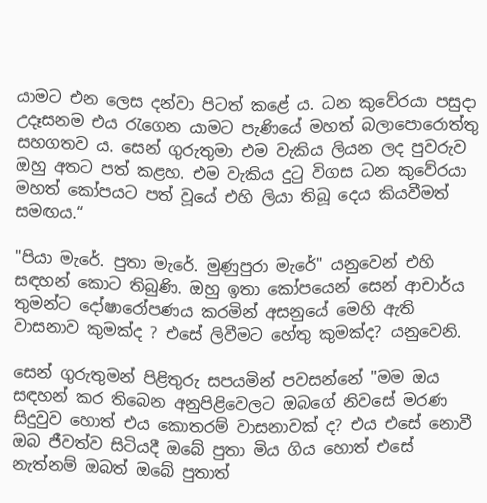යාමට එන ලෙස දන්වා පිටත් කළේ ය. ධන කුවේරයා පසුදා උදෑසනම එය රැගෙන යාමට පැණියේ මහත් බලාපොරොත්තු සහගතව ය. සෙන් ගුරුතුමා එම වැකිය ලියන ලද පුවරුව ඔහු අතට පත් කළහ. එම වැකිය දුටු විගස ධන කුවේරයා මහත් කෝපයට පත් වූයේ එහි ලියා තිබූ දෙය කියවීමත් සමඟය.“

"පියා මැරේ. පුතා මැරේ. මුණුපුරා මැරේ" යනුවෙන් එහි සඳහන් කොට තිබුණි. ඔහු ඉතා කෝපයෙන් සෙන් ආචාර්ය තුමන්ට දෝෂාරෝපණය කරමින් අසනුයේ මෙහි ඇති වාසනාව කුමක්ද ? එසේ ලිවීමට හේතු කුමක්ද? යනුවෙනි.

සෙන් ගුරුතුමන් පිළිතුරු සපයමින් පවසන්නේ "මම ඔය සඳහන් කර තිබෙන අනුපිළිවෙලට ඔබගේ නිවසේ මරණ සිදුවුව හොත් එය කොතරම් වාසනාවක් ද? එය එසේ නොවී ඔබ ජීවත්ව සිටියදී ඔබේ පුතා මිය ගිය හොත් එසේ නැත්නම් ඔබත් ඔබේ පුතාත්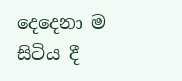දෙදෙනා ම සිටිය දී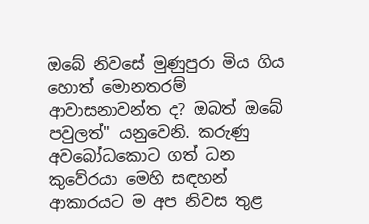ඔබේ නිවසේ මුණුපුරා මිය ගිය හොත් මොනතරම් ආවාසනාවන්ත ද? ඔබත් ඔබේ පවුලත්" යනුවෙනි. කරුණු අවබෝධකොට ගත් ධන කුවේරයා මෙහි සඳහන් ආකාරයට ම අප නිවස තුළ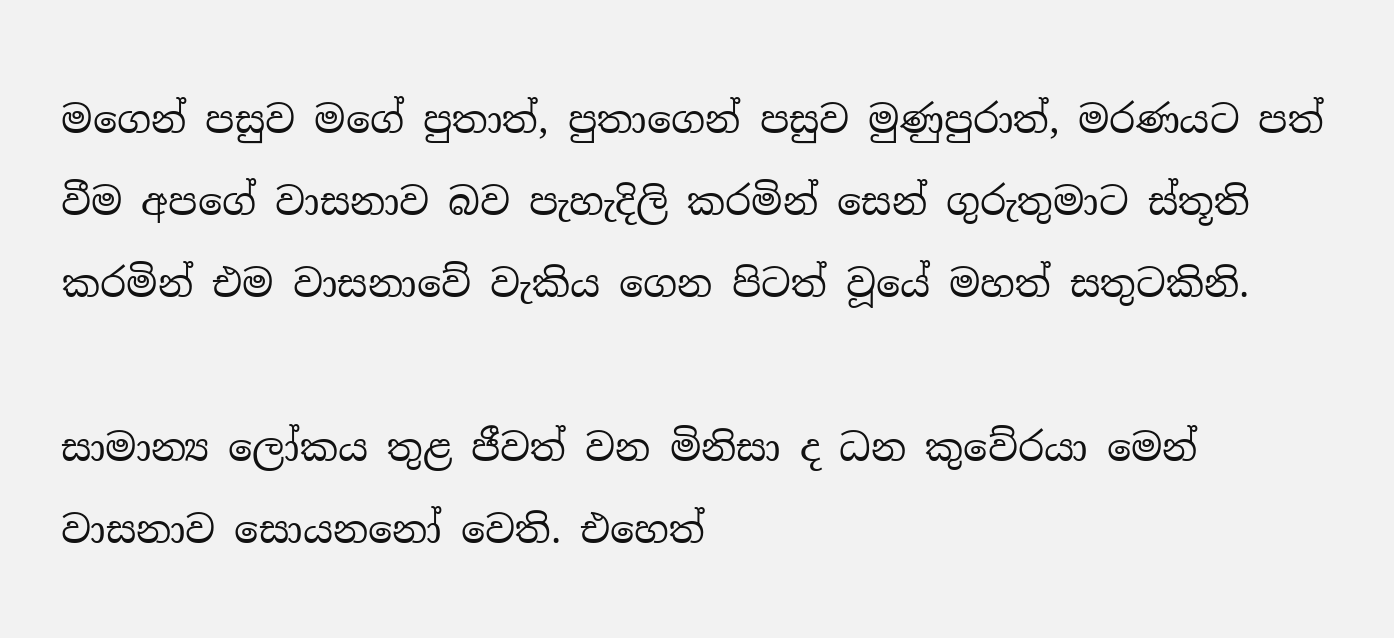මගෙන් පසුව මගේ පුතාත්, පුතාගෙන් පසුව මුණුපුරාත්, මරණයට පත් වීම අපගේ වාසනාව බව පැහැදිලි කරමින් සෙන් ගුරුතුමාට ස්තූති කරමින් එම වාසනාවේ වැකිය ගෙන පිටත් වූයේ මහත් සතුටකිනි.

සාමාන්‍ය ලෝකය තුළ ජීවත් වන මිනිසා ද ධන කුවේරයා මෙන් වාසනාව සොයනනෝ වෙති. එහෙත්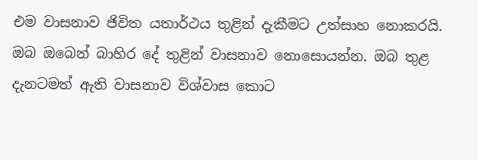එම වාසනාව ජිවිත යතාර්ථය තුළින් දැකීමට උත්සාහ නොකරයි. ඔබ ඔබෙන් බාහිර දේ තුළින් වාසනාව නොසොයන්න. ඔබ තුළ දැනටමත් ඇති වාසනාව විශ්වාස කොට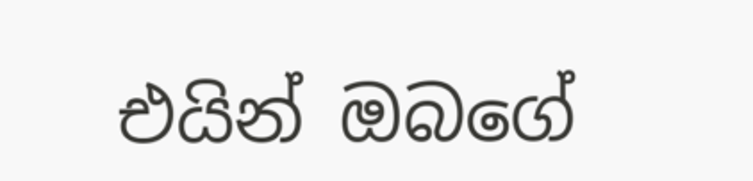එයින් ඔබගේ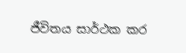ජීවිතය සාර්ථක කර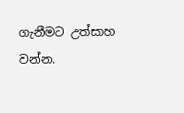ගැනීමට උත්සාහ වන්න.